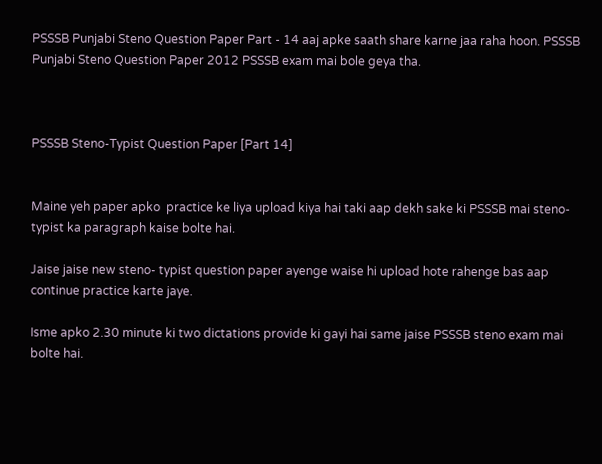PSSSB Punjabi Steno Question Paper Part - 14 aaj apke saath share karne jaa raha hoon. PSSSB Punjabi Steno Question Paper 2012 PSSSB exam mai bole geya tha.



PSSSB Steno-Typist Question Paper [Part 14]


Maine yeh paper apko  practice ke liya upload kiya hai taki aap dekh sake ki PSSSB mai steno-typist ka paragraph kaise bolte hai.

Jaise jaise new steno- typist question paper ayenge waise hi upload hote rahenge bas aap continue practice karte jaye.

Isme apko 2.30 minute ki two dictations provide ki gayi hai same jaise PSSSB steno exam mai bolte hai.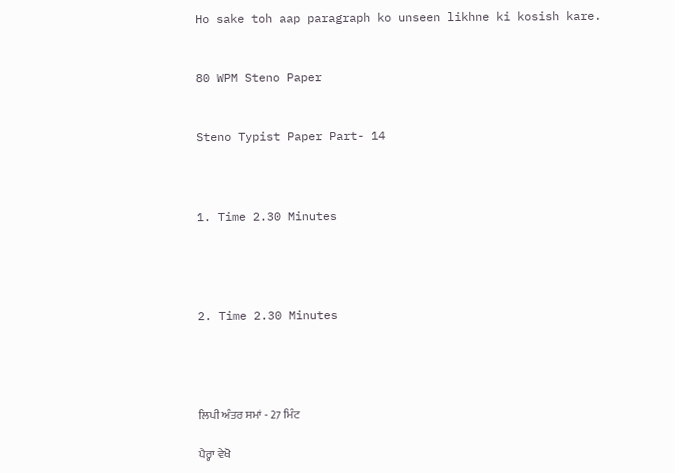Ho sake toh aap paragraph ko unseen likhne ki kosish kare.


80 WPM Steno Paper


Steno Typist Paper Part- 14



1. Time 2.30 Minutes




2. Time 2.30 Minutes




ਲਿਪੀ ਅੰਤਰ ਸਮਾਂ - 27 ਮਿੰਟ

ਪੈਰ੍ਹਾ ਵੇਖੋ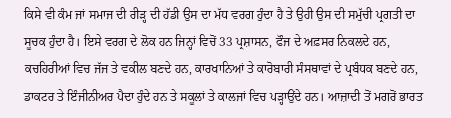ਕਿਸੇ ਵੀ ਕੰਮ ਜਾਂ ਸਮਾਜ ਦੀ ਰੀੜ੍ਹ ਦੀ ਹੱਡੀ ਉਸ ਦਾ ਮੱਧ ਵਰਗ ਹੁੰਦਾ ਹੈ ਤੇ ਉਹੀ ਉਸ ਦੀ ਸਮੁੱਚੀ ਪ੍ਰਗਤੀ ਦਾ ਸੂਚਕ ਹੁੰਦਾ ਹੈ। ਇਸੇ ਵਰਗ ਦੇ ਲੋਕ ਹਨ ਜਿਨ੍ਹਾਂ ਵਿਚੋਂ 33 ਪ੍ਰਸ਼ਾਸਨ, ਫੌਜ ਦੇ ਅਫ਼ਸਰ ਨਿਕਲਦੇ ਹਨ, ਕਚਹਿਰੀਆਂ ਵਿਚ ਜੱਜ ਤੇ ਵਕੀਲ ਬਣਦੇ ਹਨ, ਕਾਰਖਾਨਿਆਂ ਤੇ ਕਾਰੋਬਾਰੀ ਸੰਸਥਾਵਾਂ ਦੇ ਪ੍ਰਬੰਧਕ ਬਣਦੇ ਹਨ, ਡਾਕਟਰ ਤੇ ਇੰਜੀਨੀਅਰ ਪੈਦਾ ਹੁੰਦੇ ਹਨ ਤੇ ਸਕੂਲਾਂ ਤੇ ਕਾਲਜਾਂ ਵਿਚ ਪੜ੍ਹਾਉਂਦੇ ਹਨ। ਆਜ਼ਾਦੀ ਤੋਂ ਮਗਰੋਂ ਭਾਰਤ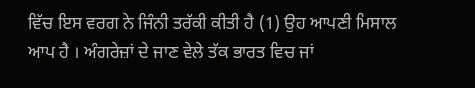ਵਿੱਚ ਇਸ ਵਰਗ ਨੇ ਜਿੰਨੀ ਤਰੱਕੀ ਕੀਤੀ ਹੈ (1) ਉਹ ਆਪਣੀ ਮਿਸਾਲ ਆਪ ਹੈ । ਅੰਗਰੇਜ਼ਾਂ ਦੇ ਜਾਣ ਵੇਲੇ ਤੱਕ ਭਾਰਤ ਵਿਚ ਜਾਂ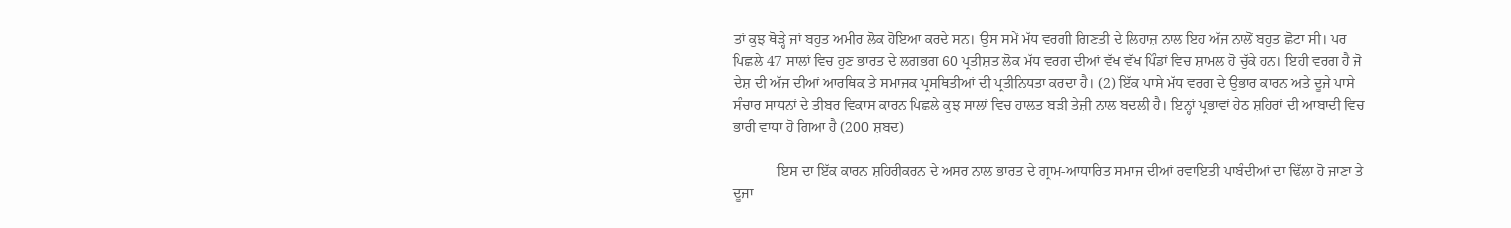ਤਾਂ ਕੁਝ ਥੋੜ੍ਹੇ ਜਾਂ ਬਹੁਤ ਅਮੀਰ ਲੋਕ ਹੋਇਆ ਕਰਦੇ ਸਨ। ਉਸ ਸਮੇਂ ਮੱਧ ਵਰਗੀ ਗਿਣਤੀ ਦੇ ਲਿਹਾਜ਼ ਨਾਲ ਇਹ ਅੱਜ ਨਾਲੋਂ ਬਹੁਤ ਛੋਟਾ ਸੀ। ਪਰ ਪਿਛਲੇ 47 ਸਾਲਾਂ ਵਿਚ ਹੁਣ ਭਾਰਤ ਦੇ ਲਗਭਗ 60 ਪ੍ਰਤੀਸ਼ਤ ਲੋਕ ਮੱਧ ਵਰਗ ਦੀਆਂ ਵੱਖ ਵੱਖ ਪਿੰਡਾਂ ਵਿਚ ਸ਼ਾਮਲ ਹੋ ਚੁੱਕੇ ਹਨ। ਇਹੀ ਵਰਗ ਹੈ ਜੋ ਦੇਸ਼ ਦੀ ਅੱਜ ਦੀਆਂ ਆਰਥਿਕ ਤੇ ਸਮਾਜਕ ਪ੍ਰਸਥਿਤੀਆਂ ਦੀ ਪ੍ਰਤੀਨਿਧਤਾ ਕਰਦਾ ਹੈ। (2) ਇੱਕ ਪਾਸੇ ਮੱਧ ਵਰਗ ਦੇ ਉਭਾਰ ਕਾਰਨ ਅਤੇ ਦੂਜੇ ਪਾਸੇ ਸੰਚਾਰ ਸਾਧਨਾਂ ਦੇ ਤੀਬਰ ਵਿਕਾਸ ਕਾਰਨ ਪਿਛਲੇ ਕੁਝ ਸਾਲਾਂ ਵਿਚ ਹਾਲਤ ਬੜੀ ਤੇਜ਼ੀ ਨਾਲ ਬਦਲੀ ਹੈ। ਇਨ੍ਹਾਂ ਪ੍ਰਭਾਵਾਂ ਹੇਠ ਸ਼ਹਿਰਾਂ ਦੀ ਆਬਾਦੀ ਵਿਚ ਭਾਰੀ ਵਾਧਾ ਹੋ ਗਿਆ ਹੈ (200 ਸ਼ਬਦ)

            ਇਸ ਦਾ ਇੱਕ ਕਾਰਨ ਸ਼ਹਿਰੀਕਰਨ ਦੇ ਅਸਰ ਨਾਲ ਭਾਰਤ ਦੇ ਗ੍ਰਾਮ-ਆਧਾਰਿਤ ਸਮਾਜ ਦੀਆਂ ਰਵਾਇਤੀ ਪਾਬੰਦੀਆਂ ਦਾ ਢਿੱਲਾ ਹੋ ਜਾਣਾ ਤੇ ਦੂਜਾ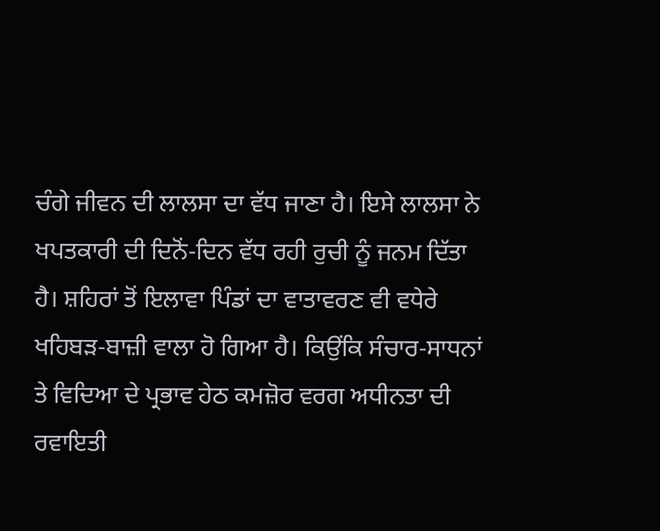ਚੰਗੇ ਜੀਵਨ ਦੀ ਲਾਲਸਾ ਦਾ ਵੱਧ ਜਾਣਾ ਹੈ। ਇਸੇ ਲਾਲਸਾ ਨੇ ਖਪਤਕਾਰੀ ਦੀ ਦਿਨੋਂ-ਦਿਨ ਵੱਧ ਰਹੀ ਰੁਚੀ ਨੂੰ ਜਨਮ ਦਿੱਤਾ ਹੈ। ਸ਼ਹਿਰਾਂ ਤੋਂ ਇਲਾਵਾ ਪਿੰਡਾਂ ਦਾ ਵਾਤਾਵਰਣ ਵੀ ਵਧੇਰੇ ਖਹਿਬੜ-ਬਾਜ਼ੀ ਵਾਲਾ ਹੋ ਗਿਆ ਹੈ। ਕਿਉਂਕਿ ਸੰਚਾਰ-ਸਾਧਨਾਂ ਤੇ ਵਿਦਿਆ ਦੇ ਪ੍ਰਭਾਵ ਹੇਠ ਕਮਜ਼ੋਰ ਵਰਗ ਅਧੀਨਤਾ ਦੀ ਰਵਾਇਤੀ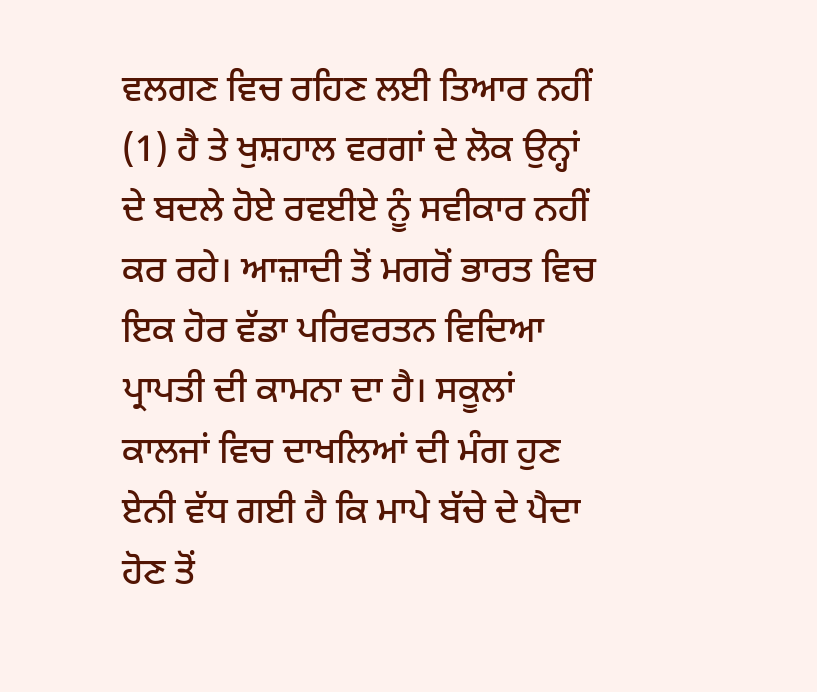ਵਲਗਣ ਵਿਚ ਰਹਿਣ ਲਈ ਤਿਆਰ ਨਹੀਂ (1) ਹੈ ਤੇ ਖੁਸ਼ਹਾਲ ਵਰਗਾਂ ਦੇ ਲੋਕ ਉਨ੍ਹਾਂ ਦੇ ਬਦਲੇ ਹੋਏ ਰਵਈਏ ਨੂੰ ਸਵੀਕਾਰ ਨਹੀਂ ਕਰ ਰਹੇ। ਆਜ਼ਾਦੀ ਤੋਂ ਮਗਰੋਂ ਭਾਰਤ ਵਿਚ ਇਕ ਹੋਰ ਵੱਡਾ ਪਰਿਵਰਤਨ ਵਿਦਿਆ ਪ੍ਰਾਪਤੀ ਦੀ ਕਾਮਨਾ ਦਾ ਹੈ। ਸਕੂਲਾਂ ਕਾਲਜਾਂ ਵਿਚ ਦਾਖਲਿਆਂ ਦੀ ਮੰਗ ਹੁਣ ਏਨੀ ਵੱਧ ਗਈ ਹੈ ਕਿ ਮਾਪੇ ਬੱਚੇ ਦੇ ਪੈਦਾ ਹੋਣ ਤੋਂ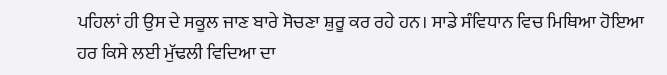ਪਹਿਲਾਂ ਹੀ ਉਸ ਦੇ ਸਕੂਲ ਜਾਣ ਬਾਰੇ ਸੋਚਣਾ ਸ਼ੁਰੂ ਕਰ ਰਹੇ ਹਨ। ਸਾਡੇ ਸੰਵਿਧਾਨ ਵਿਚ ਮਿਥਿਆ ਹੋਇਆ ਹਰ ਕਿਸੇ ਲਈ ਮੁੱਢਲੀ ਵਿਦਿਆ ਦਾ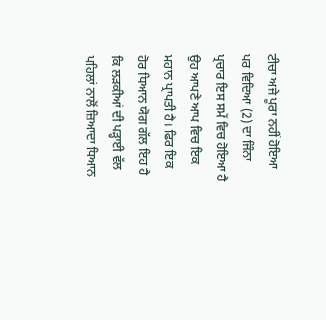ਟੀਚਾ ਅਜੇ ਪੂਰਾ ਨਹੀਂ ਹੋਇਆ ਪਰ ਵਿਦਿਆ (2) ਦਾ ਜਿੰਨਾ ਪ੍ਰਚਾਰ ਇਸ ਸਮੇਂ ਵਿਚ ਹੋਇਆ ਹੈ ਉਹ ਆਪਣੇ ਆਪ ਵਿਚ ਇਕ ਮਹਾਨ ਪ੍ਰਾਪਤੀ ਹੈ। ਫਿਰ ਇਕ ਹੋਰ ਧਿਆਨ ਯੋਗ ਗੱਲ ਇਹ ਹੈ ਕਿ ਲੜਕੀਆਂ ਦੀ ਪੜ੍ਹਾਈ ਵੱਲ ਪਹਿਲਾਂ ਨਾਲੋਂ ਜ਼ਿਆਦਾ ਧਿਆਨ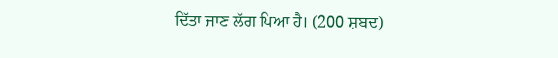ਦਿੱਤਾ ਜਾਣ ਲੱਗ ਪਿਆ ਹੈ। (200 ਸ਼ਬਦ)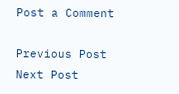Post a Comment

Previous Post Next Post